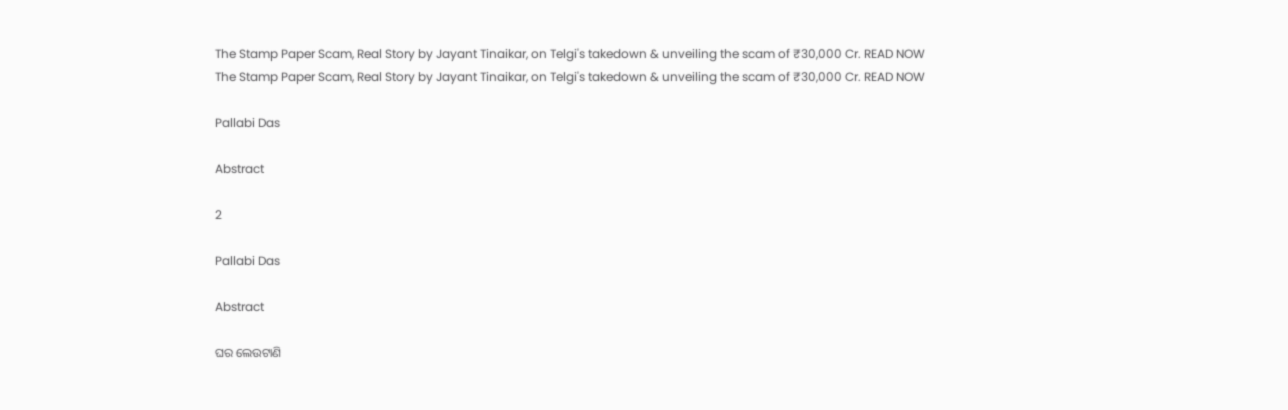The Stamp Paper Scam, Real Story by Jayant Tinaikar, on Telgi's takedown & unveiling the scam of ₹30,000 Cr. READ NOW
The Stamp Paper Scam, Real Story by Jayant Tinaikar, on Telgi's takedown & unveiling the scam of ₹30,000 Cr. READ NOW

Pallabi Das

Abstract

2

Pallabi Das

Abstract

ଘର ଲେଉଟାଣି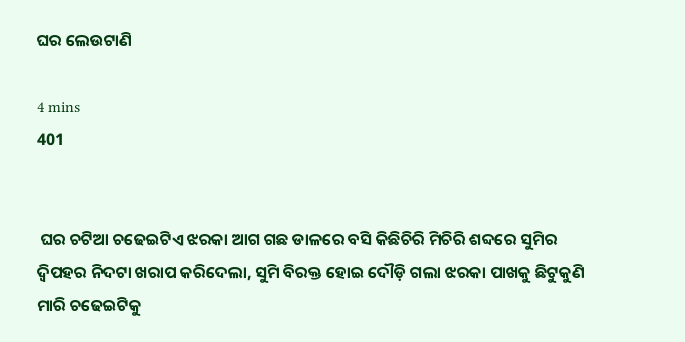ଘର ଲେଉଟାଣି

4 mins
401


 ଘର ଚଟିଆ ଚଢେଇଟିଏ ଝରକା ଆଗ ଗଛ ଡାଳରେ ବସି କିଛିଚିରି ମିଚିରି ଶବ୍ଦରେ ସୁମିର ଦ୍ଵିପହର ନିଦଟା ଖରାପ କରିଦେଲା, ସୁମି ବିରକ୍ତ ହୋଇ ଦୌଡ଼ି ଗଲା ଝରକା ପାଖକୁ ଛିଟୁକୁଣି ମାରି ଚଢେଇଟିକୁ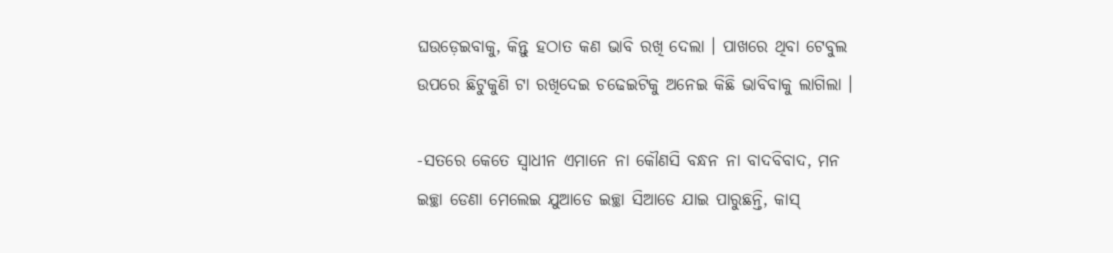ଘଉଡ଼େଇବାକୁ, କିନ୍ତୁ ହଠାତ କଣ ଭାବି ରଖି ଦେଲା । ପାଖରେ ଥିବା ଟେବୁଲ ଉପରେ ଛିଟୁକୁଣି ଟା ରଖିଦେଇ ଚଢେଇଟିକୁ ଅନେଇ କିଛି ଭାବିବାକୁ ଲାଗିଲା ।

-ସତରେ କେତେ ସ୍ୱାଧୀନ ଏମାନେ ନା କୌଣସି ବନ୍ଧନ ନା ବାଦବିବାଦ, ମନ ଇଚ୍ଛା ଡେଣା ମେଲେଇ ଯୁଆଡେ ଇଚ୍ଛା ସିଆଡେ ଯାଇ ପାରୁଛନ୍ତି, କାସ୍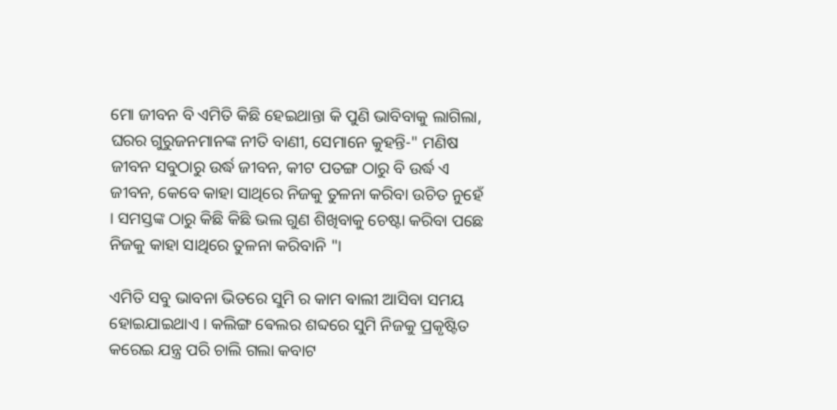ମୋ ଜୀବନ ବି ଏମିତି କିଛି ହେଇଥାନ୍ତା କି ପୁଣି ଭାବିବାକୁ ଲାଗିଲା, ଘରର ଗୁରୁଜନମାନଙ୍କ ନୀତି ବାଣୀ, ସେମାନେ କୁହନ୍ତି-" ମଣିଷ ଜୀବନ ସବୁଠାରୁ ଉର୍ଦ୍ଧ ଜୀବନ, କୀଟ ପତଙ୍ଗ ଠାରୁ ବି ଉର୍ଦ୍ଧ ଏ ଜୀବନ, କେବେ କାହା ସାଥିରେ ନିଜକୁ ତୁଳନା କରିବା ଉଚିତ ନୁହେଁ । ସମସ୍ତଙ୍କ ଠାରୁ କିଛି କିଛି ଭଲ ଗୁଣ ଶିଖିବାକୁ ଚେଷ୍ଟା କରିବା ପଛେ ନିଜକୁ କାହା ସାଥିରେ ତୁଳନା କରିବାନି "।

ଏମିତି ସବୁ ଭାବନା ଭିତରେ ସୁମି ର କାମ ଵାଲୀ ଆସିବା ସମୟ ହୋଇଯାଇଥାଏ । କଲିଙ୍ଗ ଵେଲର ଶବ୍ଦରେ ସୁମି ନିଜକୁ ପ୍ରକୃଷ୍ଟିତ କରେଇ ଯନ୍ତ୍ର ପରି ଚାଲି ଗଲା କବାଟ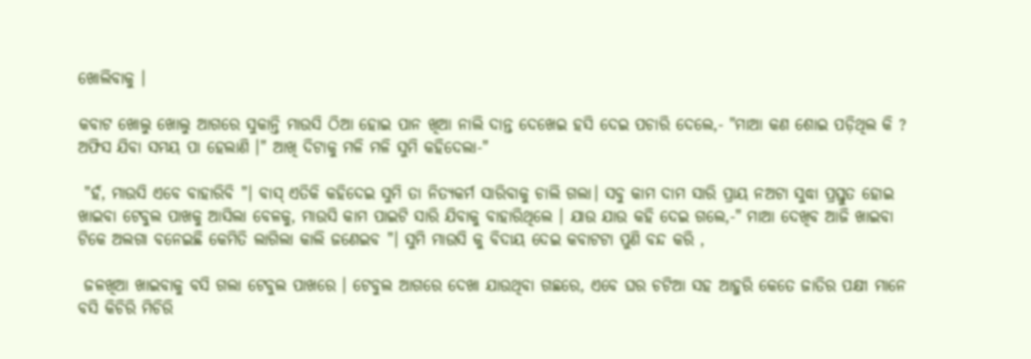ଖୋଲିବାକୁ ।

କବାଟ ଖୋଲୁ ଖୋଲୁ ଆଗରେ ସୁକାନ୍ତି ମାଉସି ଠିଆ ହୋଇ ପାନ ଖିଆ ନାଲି ଦାନ୍ତ ଦେଖେଇ ହସି ଦେଇ ପଚାରି ଦେଲେ,- "ମାଆ କଣ ଶୋଇ ପଡ଼ିଥିଲ କି ? ଅଫିସ ଯିବା ସମୟ ପା ହେଲାଣି ।" ଆଖି ଦିଟାକୁ ମଳି ମଳି ସୁମି କହିଦେଲା-"

 "ହଁ, ମାଉସି ଏବେ ବାହାରିବି "। ବାସ୍ ଏତିକି କହିଦେଇ ସୁମି ତା ନିତ୍ୟକର୍ମ ସାରିବାକୁ ଚାଲି ଗଲା। ସବୁ କାମ ଦାମ ସାରି ପ୍ରାୟ ନଅଟା ସୁଦ୍ଧା ପ୍ରସ୍ତୁତ ହୋଇ ଖାଇବା ଟେବୁଲ ପାଖକୁ ଆସିଲା ବେଳକୁ, ମାଉସି କାମ ପାଇଟି ସାରି ଯିବାକୁ ବାହାରିଥିଲେ । ଯାଉ ଯାଉ କହି ଦେଇ ଗଲେ,-" ମାଆ ଦେଖିବ ଆଜି ଖାଇବା ଟିକେ ଅଲଗା ବନେଇଛି କେମିତି ଲାଗିଲା କାଲି ଜଣେଇବ "। ସୁମି ମାଉସି କୁ ବିଦାୟ ଦେଇ କବାଟଟା ପୁଣି ବନ୍ଦ କରି ,

 ଜଳଖିଆ ଖାଇବାକୁ ବସି ଗଲା ଟେବୁଲ ପାଖରେ । ଟେବୁଲ ଆଗରେ ଦେଖା ଯାଉଥିବା ଗଛରେ, ଏବେ ଘର ଚଟିଆ ସହ ଆହୁରି କେତେ ଜାତିର ପକ୍ଷୀ ମାନେ ବସି କିଚିରି ମିଚିରି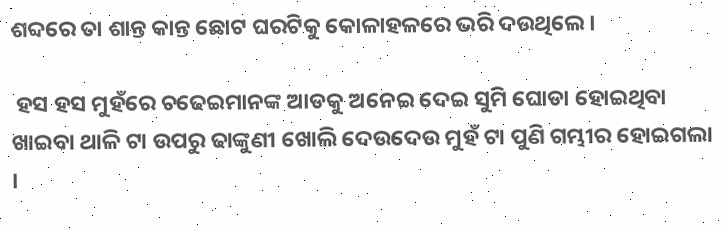ଶବ୍ଦରେ ତା ଶାନ୍ତ କାନ୍ତ ଛୋଟ ଘରଟିକୁ କୋଳାହଳରେ ଭରି ଦଉଥିଲେ ।

 ହସ ହସ ମୁହଁରେ ଚଢେଇମାନଙ୍କ ଆଡକୁ ଅନେଇ ଦେଇ ସୁମି ଘୋଡା ହୋଇଥିବା ଖାଇବା ଥାଳି ଟା ଉପରୁ ଢାଙ୍କୁଣୀ ଖୋଲି ଦେଉଦେଉ ମୁହଁ ଟା ପୁଣି ଗମ୍ଭୀର ହୋଇଗଲା ।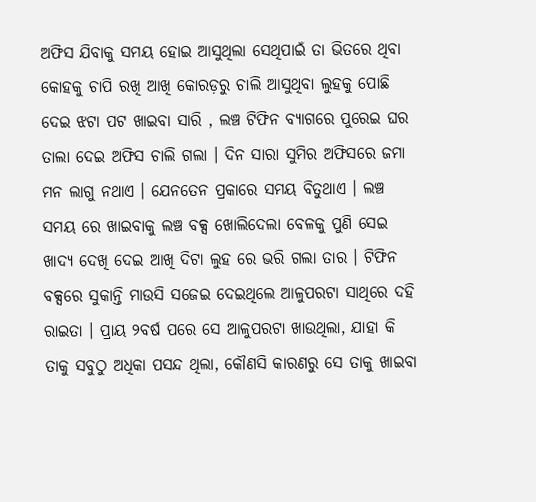ଅଫିସ ଯିବାକୁ ସମୟ ହୋଇ ଆସୁଥିଲା ସେଥିପାଇଁ ତା ଭିତରେ ଥିବା କୋହକୁ ଚାପି ରଖି ଆଖି କୋରଡ଼ରୁ ଚାଲି ଆସୁଥିବା ଲୁହକୁ ପୋଛି ଦେଇ ଝଟା ପଟ ଖାଇବା ସାରି , ଲଞ୍ଚ ଟିଫିନ ବ୍ୟାଗରେ ପୁରେଇ ଘର ତାଲା ଦେଇ ଅଫିସ ଚାଲି ଗଲା । ଦିନ ସାରା ସୁମିର ଅଫିସରେ ଜମା ମନ ଲାଗୁ ନଥାଏ । ଯେନତେନ ପ୍ରକାରେ ସମୟ ବିତୁଥାଏ । ଲଞ୍ଚ ସମୟ ରେ ଖାଇବାକୁ ଲଞ୍ଚ ବକ୍ସ ଖୋଲିଦେଲା ବେଳକୁ ପୁଣି ସେଇ ଖାଦ୍ୟ ଦେଖି ଦେଇ ଆଖି ଦିଟା ଲୁହ ରେ ଭରି ଗଲା ତାର । ଟିଫିନ ବକ୍ସରେ ସୁକାନ୍ତି ମାଉସି ସଜେଇ ଦେଇଥିଲେ ଆଳୁପରଟା ସାଥିରେ ଦହି ରାଇତା । ପ୍ରାୟ ୨ବର୍ଷ ପରେ ସେ ଆଳୁପରଟା ଖାଉଥିଲା, ଯାହା କି ତାକୁ ସବୁଠୁ ଅଧିକା ପସନ୍ଦ ଥିଲା, କୌଣସି କାରଣରୁ ସେ ତାକୁ ଖାଇବା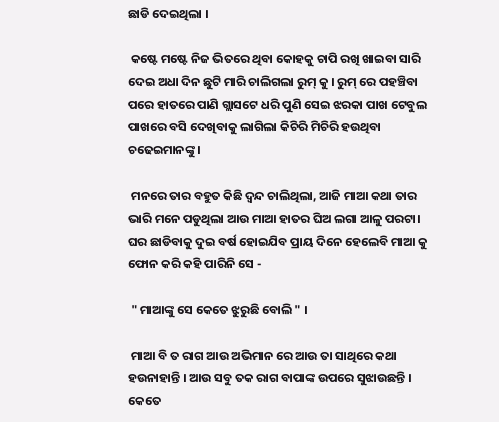ଛାଡି ଦେଇଥିଲା ।

 କଷ୍ଟେ ମଷ୍ଟେ ନିଜ ଭିତରେ ଥିବା କୋହକୁ ଚାପି ରଖି ଖାଇବା ସାରି ଦେଇ ଅଧା ଦିନ ଛୁଟି ମାରି ଚାଲିଗଲା ରୁମ୍ କୁ । ରୁମ୍ ରେ ପହଞ୍ଚିବା ପରେ ହାତରେ ପାଣି ଗ୍ଲାସଟେ ଧରି ପୁଣି ସେଇ ଝରକା ପାଖ ଟେବୁଲ ପାଖରେ ବସି ଦେଖିବାକୁ ଲାଗିଲା କିଚିରି ମିଚିରି ହଉଥିବା ଚଢେଇମାନଙ୍କୁ ।

 ମନରେ ତାର ବହୁତ କିଛି ଦ୍ଵନ୍ଦ ଚାଲିଥିଲା, ଆଜି ମାଆ କଥା ତାର ଭାରି ମନେ ପଡୁଥିଲା ଆଉ ମାଆ ହାତର ଘିଅ ଲଗା ଆଳୁ ପରଟା। ଘର ଛାଡିବାକୁ ଦୁଇ ବର୍ଷ ହୋଇଯିବ ପ୍ରାୟ ଦିନେ ହେଲେବି ମାଆ କୁ ଫୋନ କରି କହି ପାରିନି ସେ -

 " ମାଆଙ୍କୁ ସେ କେତେ ଝୁରୁଛି ବୋଲି " ।

 ମାଆ ବି ତ ରାଗ ଆଉ ଅଭିମାନ ରେ ଆଉ ତା ସାଥିରେ କଥା ହଉନାହାନ୍ତି । ଆଉ ସବୁ ତକ ରାଗ ବାପାଙ୍କ ଉପରେ ସୁଝାଉଛନ୍ତି । କେତେ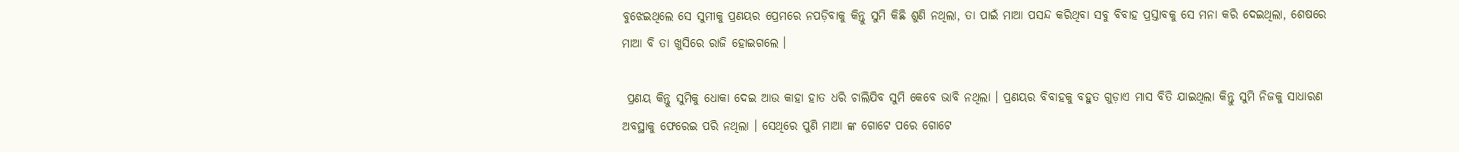ବୁଝେଇଥିଲେ ସେ ସୁମୀକୁ ପ୍ରଣୟର ପ୍ରେମରେ ନପଡ଼ିବାକୁ କିନ୍ତୁ ସୁମି କିଛି ଶୁଣି ନଥିଲା, ତା ପାଇଁ ମାଆ ପସନ୍ଦ କରିଥିବା ସବୁ ବିବାହ ପ୍ରସ୍ତାବକୁ ସେ ମନା କରି ଦେଇଥିଲା, ଶେଷରେ ମାଆ ବି ତା ଖୁସିରେ ରାଜି ହୋଇଗଲେ ।

 ପ୍ରଣୟ କିନ୍ତୁ ସୁମିକୁ ଧୋକା ଦେଇ ଆଉ କାହା ହାତ ଧରି ଚାଲିଯିବ ସୁମି କେବେ ଭାବି ନଥିଲା । ପ୍ରଣୟର ବିବାହକୁ ବହୁତ ଗୁଡ଼ାଏ ମାସ ବିତି ଯାଇଥିଲା କିନ୍ତୁ ସୁମି ନିଜକୁ ସାଧାରଣ ଅବସ୍ଥାକୁ ଫେରେଇ ପରି ନଥିଲା । ସେଥିରେ ପୁଣି ମାଆ ଙ୍କ ଗୋଟେ ପରେ ଗୋଟେ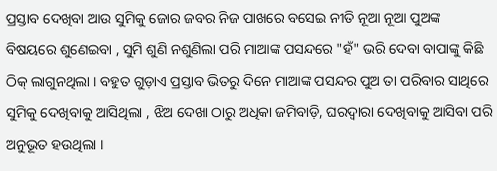ପ୍ରସ୍ତାବ ଦେଖିବା ଆଉ ସୁମିକୁ ଜୋର ଜବର ନିଜ ପାଖରେ ବସେଇ ନୀତି ନୂଆ ନୂଆ ପୁଅଙ୍କ ବିଷୟରେ ଶୁଣେଇବା , ସୁମି ଶୁଣି ନଶୁଣିଲା ପରି ମାଆଙ୍କ ପସନ୍ଦରେ "ହଁ" ଭରି ଦେବା ବାପାଙ୍କୁ କିଛି ଠିକ୍ ଲାଗୁନଥିଲା । ବହୁତ ଗୁଡ଼ାଏ ପ୍ରସ୍ତାବ ଭିତରୁ ଦିନେ ମାଆଙ୍କ ପସନ୍ଦର ପୁଅ ତା ପରିବାର ସାଥିରେ ସୁମିକୁ ଦେଖିବାକୁ ଆସିଥିଲା , ଝିଅ ଦେଖା ଠାରୁ ଅଧିକା ଜମିବାଡ଼ି, ଘରଦ୍ୱାରା ଦେଖିବାକୁ ଆସିବା ପରି ଅନୁଭୂତ ହଉଥିଲା ।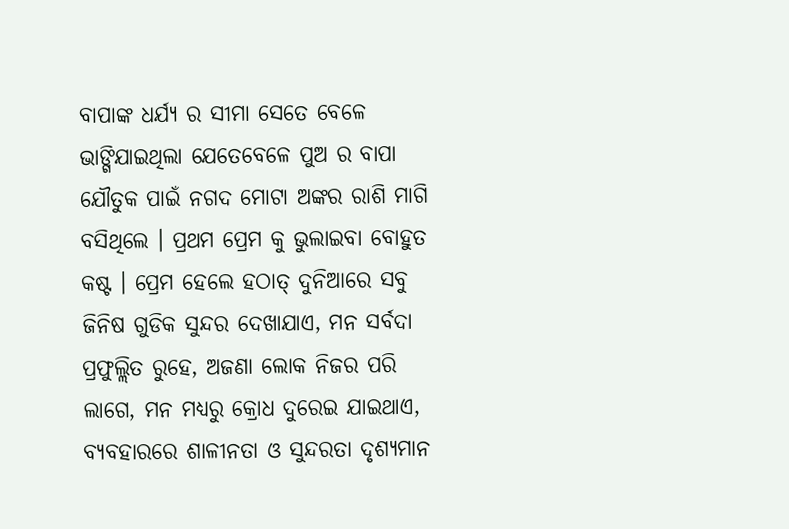ବାପାଙ୍କ ଧର୍ଯ୍ୟ ର ସୀମା ସେତେ ବେଳେ ଭାଙ୍ଗିଯାଇଥିଲା ଯେତେବେଳେ ପୁଅ ର ବାପା ଯୌତୁକ ପାଇଁ ନଗଦ ମୋଟା ଅଙ୍କର ରାଶି ମାଗି ବସିଥିଲେ । ପ୍ରଥମ ପ୍ରେମ କୁ ଭୁଲାଇବା ବୋହୁତ କଷ୍ଟ । ପ୍ରେମ ହେଲେ ହଠାତ୍ ଦୁନିଆରେ ସବୁ ଜିନିଷ ଗୁଡିକ ସୁନ୍ଦର ଦେଖାଯାଏ, ମନ ସର୍ବଦା ପ୍ରଫୁଲ୍ଲିତ ରୁହେ, ଅଜଣା ଲୋକ ନିଜର ପରି ଲାଗେ, ମନ ମଧ୍ୟରୁ କ୍ରୋଧ ଦୁରେଇ ଯାଇଥାଏ, ବ୍ୟବହାରରେ ଶାଳୀନତା ଓ ସୁନ୍ଦରତା ଦୃଶ୍ୟମାନ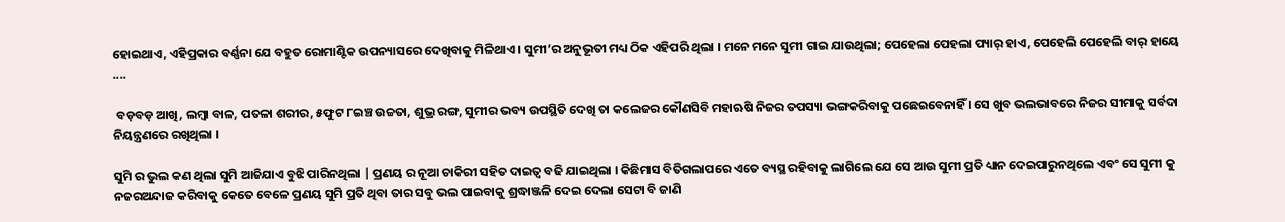ହୋଇଥାଏ, ଏହିପ୍ରକାର ବର୍ଣ୍ଣନା ଯେ ବହୁତ ରୋମାଣ୍ଟିକ ଉପନ୍ୟାସରେ ଦେଖିବାକୁ ମିଳିଥାଏ । ସୁମୀ’ର ଅନୁଭୂତୀ ମଧ୍ୟ ଠିକ ଏହିପରି ଥିଲା । ମନେ ମନେ ସୁମୀ ଗାଇ ଯାଉଥିଲା; ପେହେଲା ପେହଲା ପ୍ୟାର୍ ହାଏ, ପେହେଲି ପେହେଲି ବାର୍ ହାୟେ ....

 ବଡ଼ବଡ଼ ଆଖି, ଲମ୍ବା ବାଳ, ପତଳା ଶରୀର, ୫ଫୁଟ ୮ଇଞ୍ଚ ଉଚ୍ଚତା, ଶୁଭ୍ର ରଙ୍ଗ, ସୁମୀର ଭବ୍ୟ ଉପସ୍ଥିତି ଦେଖି ତା କଲେଜର କୌଣସିବି ମହାଋଷି ନିଜର ତପସ୍ୟା ଭଙ୍ଗକରିବାକୁ ପଛେଇବେନାହିଁ । ସେ ଖୁବ ଭଲଭାବରେ ନିଜର ସୀମାକୁ ସର୍ବଦା ନିୟନ୍ତ୍ରଣରେ ରଖିଥିଲା ।

ସୁମି ର ଭୁଲ କଣ ଥିଲା ସୁମି ଆଜିଯାଏ ବୁଝି ପାରିନଥିଲା | ପ୍ରଣୟ ର ନୂଆ ଚାକିରୀ ସହିତ ଦାଇତ୍ୱ ବଢି ଯାଇଥିଲା । କିଛିମାସ ବିତିଗଲାପରେ ଏତେ ବ୍ୟସ୍ଥ ରହିବାକୁ ଲାଗିଲେ ଯେ ସେ ଆଉ ସୁମୀ ପ୍ରତି ଧ୍ୟାନ ଦେଇପାରୁନଥିଲେ ଏବଂ ସେ ସୁମୀ କୁ ନଜରଅନ୍ଦାଜ କରିବାକୁ କେତେ ବେଳେ ପ୍ରଣୟ ସୁମି ପ୍ରତି ଥିବା ତାର ସବୁ ଭଲ ପାଇବାକୁ ଶ୍ରଦ୍ଧାଞ୍ଜଳି ଦେଇ ଦେଲା ସେଟା ବି ଜାଣି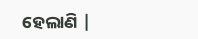ହେଲାଣି |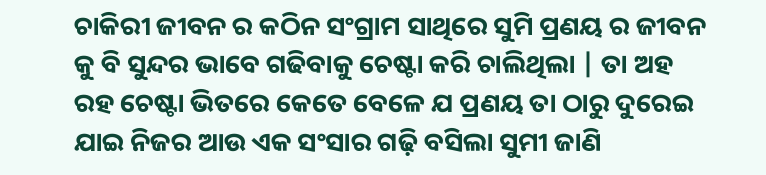ଚାକିରୀ ଜୀବନ ର କଠିନ ସଂଗ୍ରାମ ସାଥିରେ ସୁମି ପ୍ରଣୟ ର ଜୀବନ କୁ ବି ସୁନ୍ଦର ଭାବେ ଗଢିବାକୁ ଚେଷ୍ଟା କରି ଚାଲିଥିଲା | ତା ଅହ ରହ ଚେଷ୍ଟା ଭିତରେ କେତେ ବେଳେ ଯ ପ୍ରଣୟ ତା ଠାରୁ ଦୁରେଇ ଯାଇ ନିଜର ଆଉ ଏକ ସଂସାର ଗଢ଼ି ବସିଲା ସୁମୀ ଜାଣି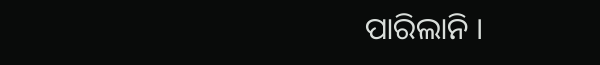ପାରିଲାନି ।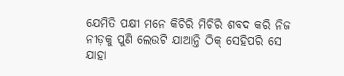ଯେମିତି ପକ୍ଷୀ ମନେ କିଚିରି ମିଚିରି ଶବଦ କରି ନିଜ ନୀଡ଼କୁ ପୁଣି ଲେଉଟି ଯାଆନ୍ତି ଠିକ୍ ସେହିପରି ସେ ଯାହା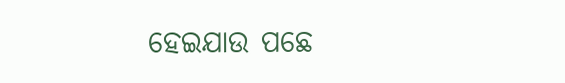ହେଇଯାଉ ପଛେ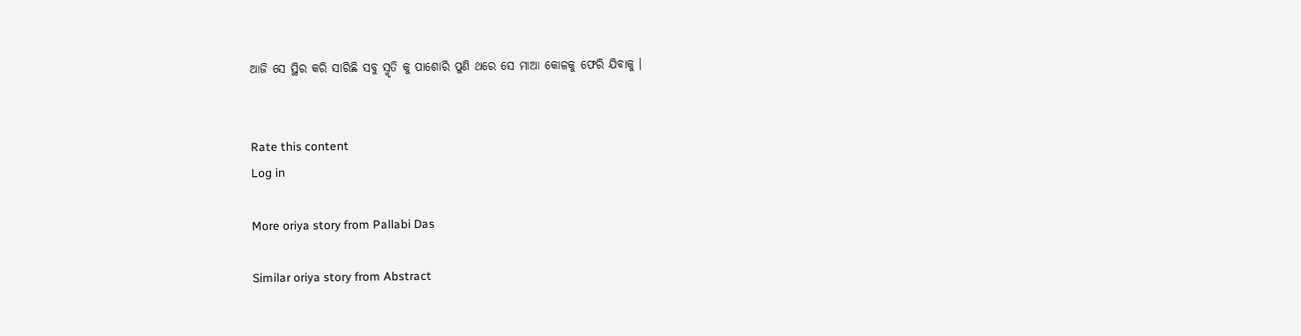ଆଜି ସେ ସ୍ଥିର କରି ସାରିଛି ସବୁ ସ୍ମୃତି କୁ ପାଶୋରି ପୁଣି ଥରେ ସେ ମାଆ କୋଳକୁ ଫେରି ଯିବାକୁ ।


Rate this content
Log in

More oriya story from Pallabi Das

Similar oriya story from Abstract